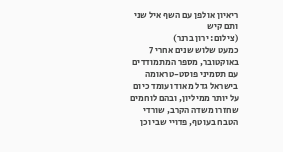ריאיון אולפן עם השף איל שני ותם קיש
(צילום: ירון ברנר)
כמעט שלוש שנים אחרי 7 באוקטובר, מספר המתמודדים עם תסמיני פוסט-טראומה בישראל גדל מאוד ועומד כיום על יותר ממיליון, ובהם לוחמים שחזרו משדה הקרב, שורדי הטבח בעוטף, פדויי שבי וכן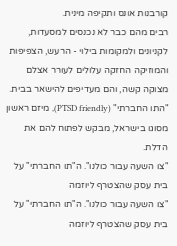קורבנות אונס ותקיפה מינית.
רבים מהם כבר לא נכנסים למסעדות, לקניונים ולמקומות בילוי - הרעש, הצפיפות והמוזיקה החזקה עלולים לעורר אצלם מצוקה קשה, והם מעדיפים להישאר בבית. "התו החברתי" (PTSD friendly), מיזם ראשון מסוגו בישראל, מבקש לפתוח להם את הדלת.
"צו השעה עבור כולנו". ה"תו החברתי" על בית עסק שהצטרף ליוזמה
"צו השעה עבור כולנו". ה"תו החברתי" על בית עסק שהצטרף ליוזמה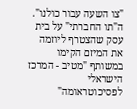"צו השעה עבור כולנו". ה"תו החברתי" על בית עסק שהצטרף ליוזמה
את המיזם הקימו במשותף "מטיב - המרכז הישראלי לפסיכוטראומה"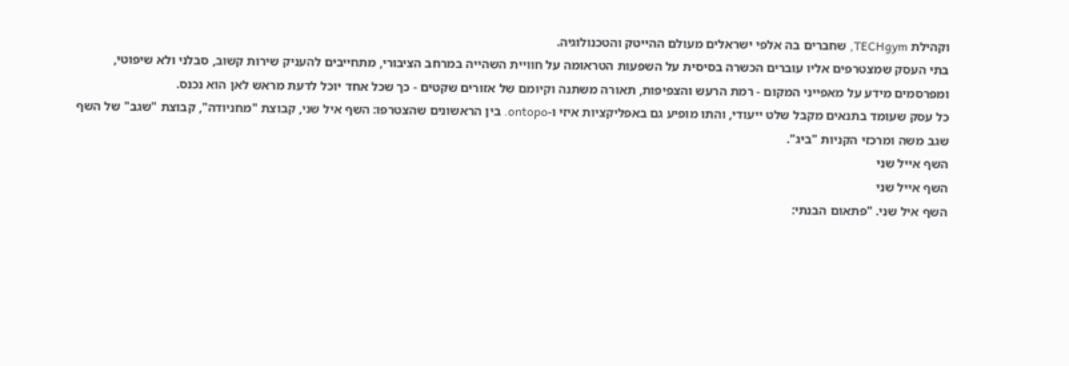וקהילת TECHgym, שחברים בה אלפי ישראלים מעולם ההייטק והטכנולוגיה.
בתי העסק שמצטרפים אליו עוברים הכשרה בסיסית על השפעות הטראומה על חוויית השהייה במרחב הציבורי, מתחייבים להעניק שירות קשוב, סבלני ולא שיפוטי, ומפרסמים מידע על מאפייני המקום - רמת הרעש והצפיפות, תאורה משתנה וקיומם של אזורים שקטים - כך שכל אחד יוכל לדעת מראש לאן הוא נכנס.
כל עסק שעומד בתנאים מקבל שלט ייעודי, והתו מופיע גם באפליקציות איזי ו-ontopo. בין הראשונים שהצטרפו: השף איל שני, קבוצת "מחניודה", קבוצת "שגב" של השף שגב משה ומרכזי הקניות "ביג".
השף אייל שני
השף אייל שני
השף איל שני. "פתאום הבנתי: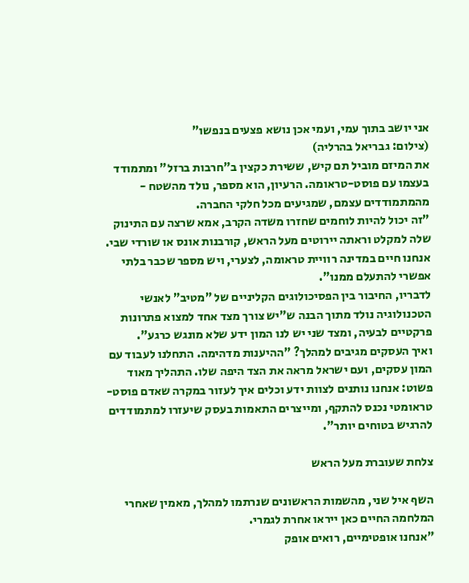אני יושב בתוך עמי, ועמי אכן נושא פצעים בנפשו"
(צילום: גבריאל בהרליה)
את המיזם מוביל תם קיש, ששירת כקצין ב"חרבות ברזל" ומתמודד בעצמו עם פוסט-טראומה. הרעיון, הוא מספר, נולד מהשטח - מהמתמודדים עצמם, שמגיעים מכל חלקי החברה.
"זה יכול להיות לוחמים שחזרו משדה הקרב, אמא שרצה עם התינוק שלה למקלט וראתה יירוטים מעל הראש, קורבנות אונס או שורדי שבי. אנחנו חיים במדינה רוויית טראומה, לצערי, ויש מספר שכבר בלתי אפשרי להתעלם ממנו".
לדבריו, החיבור בין הפסיכולוגים הקליניים של "מטיב" לאנשי הטכנולוגיה נולד מתוך הבנה ש"יש צורך מצד אחד למצוא פתרונות פרקטיים לבעיה, ומצד שני יש לנו המון ידע שלא מונגש כרגע".
ואיך העסקים מגיבים למהלך? "ההיענות מדהימה. התחלנו לעבוד עם המון עסקים, ועם ישראל מראה את הצד היפה שלו. התהליך מאוד פשוט: אנחנו נותנים לצוות ידע וכלים איך לעזור במקרה שאדם פוסט-טראומטי נכנס להתקף, ומייצרים התאמות בעסק שיעזרו למתמודדים להרגיש בטוחים יותר".

צלחת שעוברת מעל הראש

השף איל שני, מהשמות הראשונים שנרתמו למהלך, מאמין שאחרי המלחמה החיים כאן ייראו אחרת לגמרי.
"אנחנו אופטימיים, רואים אופק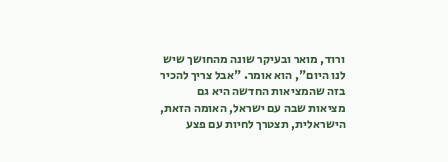ורוד, מואר ובעיקר שונה מהחושך שיש לנו היום", הוא אומר. "אבל צריך להכיר בזה שהמציאות החדשה היא גם מציאות שבה עם ישראל, האומה הזאת, הישראלית, תצטרך לחיות עם פצע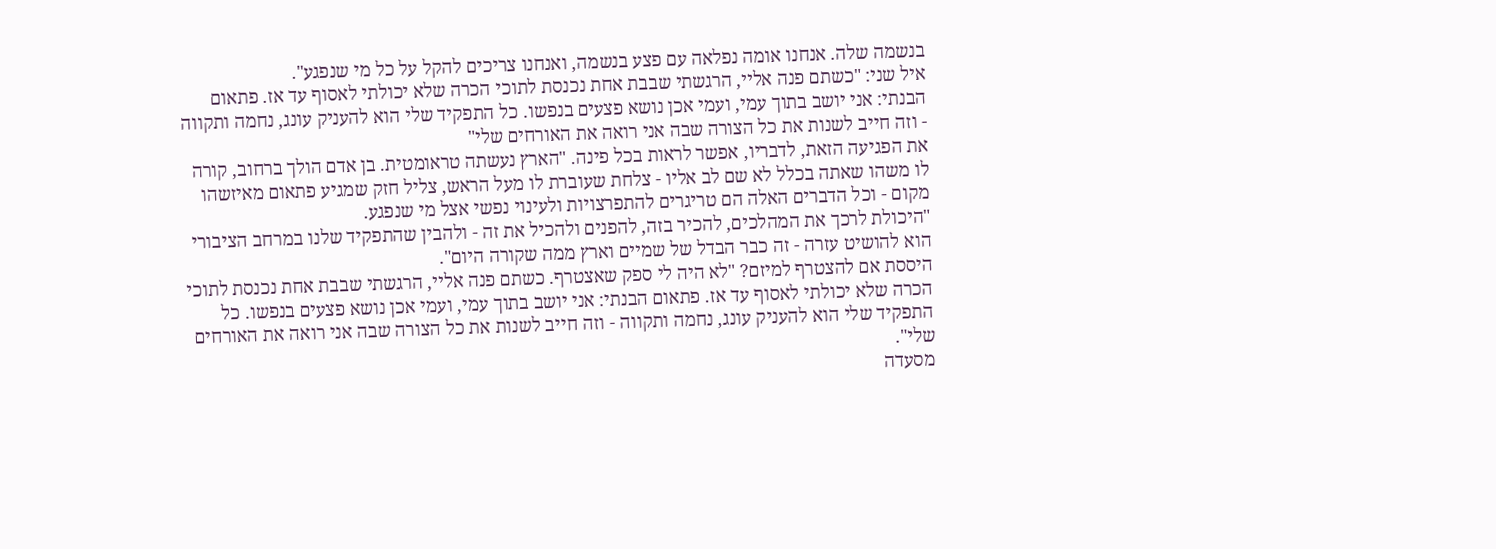בנשמה שלה. אנחנו אומה נפלאה עם פצע בנשמה, ואנחנו צריכים להקל על כל מי שנפגע".
איל שני: "כשתם פנה אליי, הרגשתי שבבת אחת נכנסת לתוכי הכרה שלא יכולתי לאסוף עד אז. פתאום הבנתי: אני יושב בתוך עמי, ועמי אכן נושא פצעים בנפשו. כל התפקיד שלי הוא להעניק עונג, נחמה ותקווה - וזה חייב לשנות את כל הצורה שבה אני רואה את האורחים שלי"
את הפגיעה הזאת, לדבריו, אפשר לראות בכל פינה. "הארץ נעשתה טראומטית. בן אדם הולך ברחוב, קורה לו משהו שאתה בכלל לא שם לב אליו - צלחת שעוברת לו מעל הראש, צליל חזק שמגיע פתאום מאיזשהו מקום - וכל הדברים האלה הם טריגרים להתפרצויות ולעינוי נפשי אצל מי שנפגע.
"היכולת לרכך את המהלכים, להכיר בזה, להפנים ולהכיל את זה - ולהבין שהתפקיד שלנו במרחב הציבורי הוא להושיט עזרה - זה כבר הבדל של שמיים וארץ ממה שקורה היום".
היססת אם להצטרף למיזם? "לא היה לי ספק שאצטרף. כשתם פנה אליי, הרגשתי שבבת אחת נכנסת לתוכי הכרה שלא יכולתי לאסוף עד אז. פתאום הבנתי: אני יושב בתוך עמי, ועמי אכן נושא פצעים בנפשו. כל התפקיד שלי הוא להעניק עונג, נחמה ותקווה - וזה חייב לשנות את כל הצורה שבה אני רואה את האורחים שלי".
מסעדה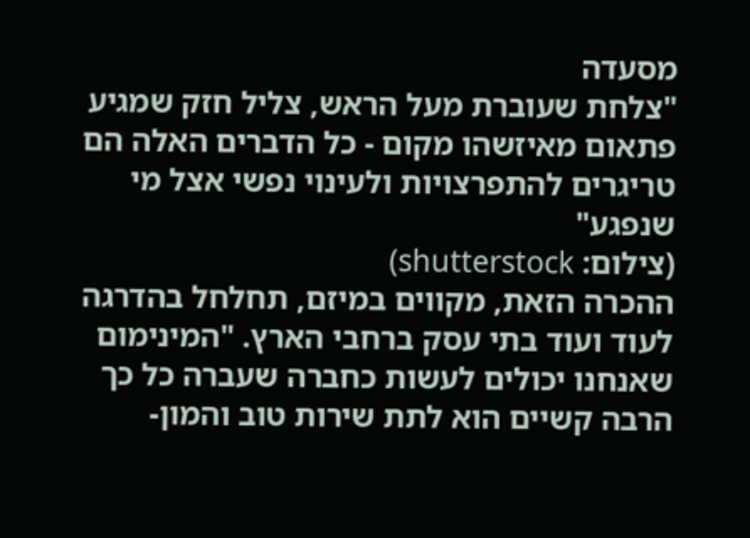מסעדה
"צלחת שעוברת מעל הראש, צליל חזק שמגיע פתאום מאיזשהו מקום - כל הדברים האלה הם טריגרים להתפרצויות ולעינוי נפשי אצל מי שנפגע"
(צילום: shutterstock)
ההכרה הזאת, מקווים במיזם, תחלחל בהדרגה לעוד ועוד בתי עסק ברחבי הארץ. "המינימום שאנחנו יכולים לעשות כחברה שעברה כל כך הרבה קשיים הוא לתת שירות טוב והמון-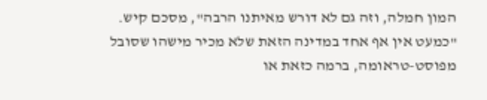המון חמלה, וזה גם לא דורש מאיתנו הרבה", מסכם קיש.
"כמעט אין אף אחד במדינה הזאת שלא מכיר מישהו שסובל מפוסט-טראומה, ברמה כזאת או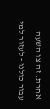אחרת. זה צו השעה עבור כולנו - לעזור למי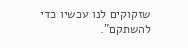שזקוקים לנו עכשיו כדי להשתקם".